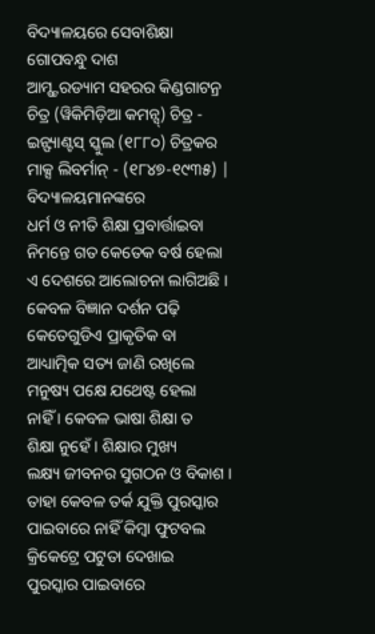ବିଦ୍ୟାଳୟରେ ସେବାଶିକ୍ଷା
ଗୋପବନ୍ଧୁ ଦାଶ
ଆମ୍ଷ୍ଟରଡ୍ୟାମ ସହରର କିଣ୍ଡଗାଟନ୍ର ଚିତ୍ର (ୱିକିମିଡ଼ିଆ କମନ୍ସ୍) ଚିତ୍ର - ଇନ୍ଫ୍ୟାଣ୍ଟସ୍ ସ୍କୁଲ (୧୮୮୦) ଚିତ୍ରକର ମାକ୍ସ ଲିବର୍ମାନ୍ - (୧୮୪୭-୧୯୩୫) |
ବିଦ୍ୟାଳୟମାନଙ୍କରେ
ଧର୍ମ ଓ ନୀତି ଶିକ୍ଷା ପ୍ରବାର୍ତ୍ତାଇବା
ନିମନ୍ତେ ଗତ କେତେକ ବର୍ଷ ହେଲା
ଏ ଦେଶରେ ଆଲୋଚନା ଲାଗିଅଛି ।
କେବଳ ବିଜ୍ଞାନ ଦର୍ଶନ ପଢ଼ି କେତେଗୁଡିଏ ପ୍ରାକୃତିକ ବା
ଆଧ୍ୟାତ୍ମିକ ସତ୍ୟ ଜାଣି ରଖିଲେ
ମନୁଷ୍ୟ ପକ୍ଷେ ଯଥେଷ୍ଟ ହେଲା
ନାହିଁ । କେବଳ ଭାଷା ଶିକ୍ଷା ତ
ଶିକ୍ଷା ନୁହେଁ । ଶିକ୍ଷାର ମୁଖ୍ୟ
ଲକ୍ଷ୍ୟ ଜୀବନର ସୁଗଠନ ଓ ବିକାଶ ।
ତାହା କେବଳ ତର୍କ ଯୁକ୍ତି ପୁରସ୍କାର
ପାଇବାରେ ନାହିଁ କିମ୍ୱା ଫୁଟବଲ
କ୍ରିକେଟ୍ରେ ପଟୁତା ଦେଖାଇ
ପୁରସ୍କାର ପାଇବାରେ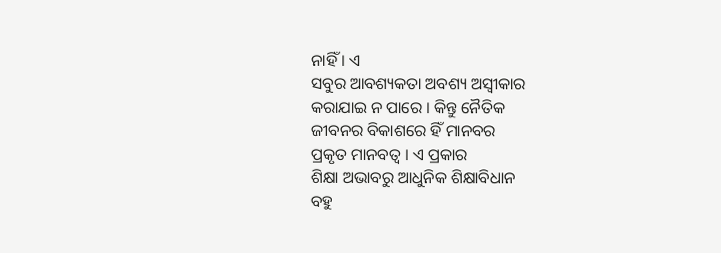ନାହିଁ । ଏ
ସବୁର ଆବଶ୍ୟକତା ଅବଶ୍ୟ ଅସ୍ୱୀକାର
କରାଯାଇ ନ ପାରେ । କିନ୍ତୁ ନୈତିକ
ଜୀବନର ବିକାଶରେ ହିଁ ମାନବର
ପ୍ରକୃତ ମାନବତ୍ୱ । ଏ ପ୍ରକାର
ଶିକ୍ଷା ଅଭାବରୁ ଆଧୁନିକ ଶିକ୍ଷାବିଧାନ
ବହୁ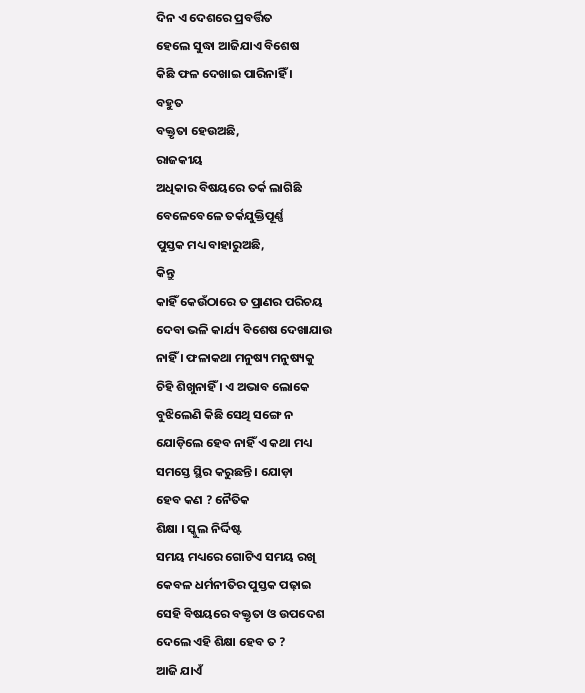ଦିନ ଏ ଦେଶରେ ପ୍ରବର୍ତ୍ତିତ
ହେଲେ ସୁଦ୍ଧା ଆଜିଯାଏ ବିଶେଷ
କିଛି ଫଳ ଦେଖାଇ ପାରିନାହିଁ ।
ବହୁତ
ବକ୍ତୃତା ହେଉଅଛି,
ରାଜକୀୟ
ଅଧିକାର ବିଷୟରେ ତର୍କ ଲାଗିଛି
ବେଳେବେଳେ ତର୍କଯୁକ୍ତିପୂର୍ଣ୍ଣ
ପୁସ୍ତକ ମଧ୍ୟ ବାହାରୁଅଛି,
କିନ୍ତୁ
କାହିଁ କେଉଁଠାରେ ତ ପ୍ରାଣର ପରିଚୟ
ଦେବା ଭଳି କାର୍ଯ୍ୟ ବିଶେଷ ଦେଖାଯାଉ
ନାହିଁ । ଫଳାକଥା ମନୁଷ୍ୟ ମନୁଷ୍ୟକୁ
ଚିହି ଶିଖୁନାହିଁ । ଏ ଅଭାବ ଲୋକେ
ବୁଝିଲେଣି କିଛି ସେଥି ସଙ୍ଗେ ନ
ଯୋଡ଼ିଲେ ହେବ ନାହିଁ ଏ କଥା ମଧ୍ୟ
ସମସ୍ତେ ସ୍ଥିର କରୁଛନ୍ତି । ଯୋଡ଼ା
ହେବ କଣ ? ନୈତିକ
ଶିକ୍ଷା । ସ୍କୁଲ ନିର୍ଦ୍ଦିଷ୍ଟ
ସମୟ ମଧ୍ୟରେ ଗୋଟିଏ ସମୟ ରଖି
କେବଳ ଧର୍ମନୀତିର ପୁସ୍ତକ ପଢ଼ାଇ
ସେହି ବିଷୟରେ ବକ୍ତୃତା ଓ ଉପଦେଶ
ଦେଲେ ଏହି ଶିକ୍ଷା ହେବ ତ ?
ଆଜି ଯାଏଁ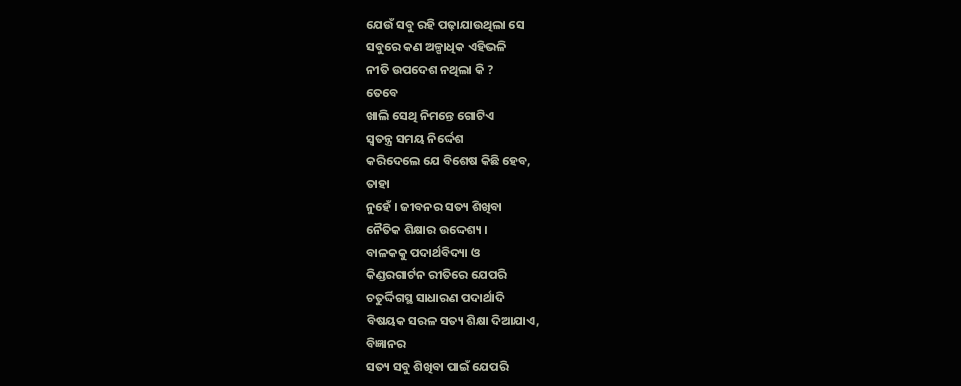ଯେଉଁ ସବୁ ରହି ପଢ଼ାଯାଉଥିଲା ସେ
ସବୁରେ କଣ ଅଳ୍ପାଧିକ ଏହିଭଳି
ନୀତି ଉପଦେଶ ନଥିଲା କି ?
ତେବେ
ଖାଲି ସେଥି ନିମନ୍ତେ ଗୋଟିଏ
ସ୍ୱତନ୍ତ୍ର ସମୟ ନିର୍ଦ୍ଦେଶ
କରିଦେଲେ ଯେ ବିଶେଷ କିଛି ହେବ,
ତାହା
ନୁହେଁ । ଜୀବନର ସତ୍ୟ ଶିଖିବା
ନୈତିକ ଶିକ୍ଷାର ଉଦ୍ଦେଶ୍ୟ ।
ବାଳକକୁ ପଦାର୍ଥବିଦ୍ୟା ଓ
କିଣ୍ଡରଗାର୍ଟନ ରୀତିରେ ଯେପରି
ଚତୁର୍ଦ୍ଦିଗସ୍ଥ ସାଧାରଣ ପଦାର୍ଥାଦି
ବିଷୟକ ସରଳ ସତ୍ୟ ଶିକ୍ଷା ଦିଆଯାଏ,
ବିଜ୍ଞାନର
ସତ୍ୟ ସବୁ ଶିଖିବା ପାଇଁ ଯେପରି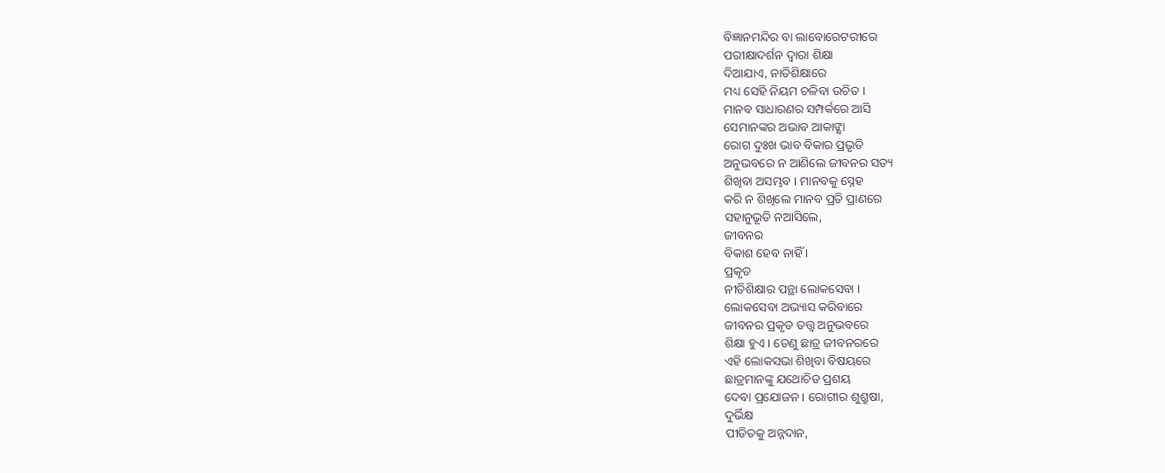ବିଜ୍ଞାନମନ୍ଦିର ବା ଲାବୋରେଟରୀରେ
ପରୀକ୍ଷାଦର୍ଶନ ଦ୍ୱାରା ଶିକ୍ଷା
ଦିଆଯାଏ, ନାତିଶିକ୍ଷାରେ
ମଧ୍ୟ ସେହି ନିୟମ ଚଳିବା ଉଚିତ ।
ମାନବ ସାଧାରଣର ସମ୍ପର୍କରେ ଆସି
ସେମାନଙ୍କର ଅଭାବ ଆକାଙ୍କ୍ଷା
ରୋଗ ଦୁଃଖ ଭାବ ବିକାର ପ୍ରଭୃତି
ଅନୁଭବରେ ନ ଆଣିଲେ ଜୀବନର ସତ୍ୟ
ଶିଖିବା ଅସମ୍ଭବ । ମାନବକୁ ସ୍ନେହ
କରି ନ ଶିଖିଲେ ମାନବ ପ୍ରତି ପ୍ରାଣରେ
ସହାନୁଭୂତି ନଆସିଲେ,
ଜୀବନର
ବିକାଶ ହେବ ନାହିଁ ।
ପ୍ରକୃତ
ନୀତିଶିକ୍ଷାର ପନ୍ଥା ଲୋକସେବା ।
ଲୋକସେବା ଅଭ୍ୟାସ କରିବାରେ
ଜୀବନର ପ୍ରକୃତ ତତ୍ତ୍ୱ ଅନୁଭବରେ
ଶିକ୍ଷା ହୁଏ । ତେଣୁ ଛାତ୍ର ଜୀବନରରେ
ଏହି ଲୋକସଭା ଶିଖିବା ବିଷୟରେ
ଛାତ୍ରମାନଙ୍କୁ ଯଥୋଚିତ ପ୍ରଶୟ
ଦେବା ପ୍ରଯୋଜନ । ରୋଗୀର ଶୁଶ୍ରୁଷା,
ଦୁର୍ଭିକ୍ଷ
ପୀଡିତକୁ ଅନ୍ନଦାନ,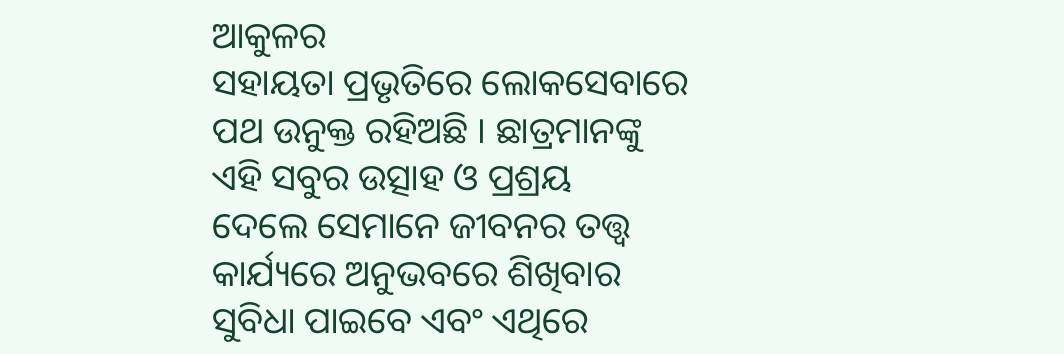ଆକୁଳର
ସହାୟତା ପ୍ରଭୃତିରେ ଲୋକସେବାରେ
ପଥ ଉନୁକ୍ତ ରହିଅଛି । ଛାତ୍ରମାନଙ୍କୁ
ଏହି ସବୁର ଉତ୍ସାହ ଓ ପ୍ରଶ୍ରୟ
ଦେଲେ ସେମାନେ ଜୀବନର ତତ୍ତ୍ୱ
କାର୍ଯ୍ୟରେ ଅନୁଭବରେ ଶିଖିବାର
ସୁବିଧା ପାଇବେ ଏବଂ ଏଥିରେ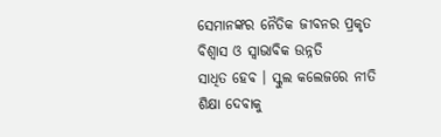ସେମାନଙ୍କର ନୈତିକ ଜୀବନର ପ୍ରକୃତ
ବିଶ୍ୱାସ ଓ ସ୍ୱାଭାବିକ ଉନ୍ନତି
ସାଧିତ ହେବ । ସ୍କୁଲ କଲେଜରେ ନୀତି
ଶିକ୍ଷା ଦେବାକୁ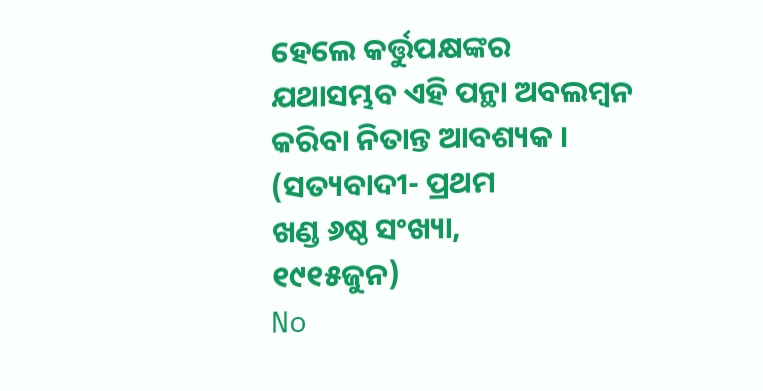ହେଲେ କର୍ତ୍ତୁପକ୍ଷଙ୍କର
ଯଥାସମ୍ଭବ ଏହି ପନ୍ଥା ଅବଲମ୍ୱନ
କରିବା ନିତାନ୍ତ ଆବଶ୍ୟକ ।
(ସତ୍ୟବାଦୀ- ପ୍ରଥମ
ଖଣ୍ଡ ୬ଷ୍ଠ ସଂଖ୍ୟା,
୧୯୧୫ଜୁନ)
No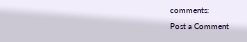comments:
Post a Comment